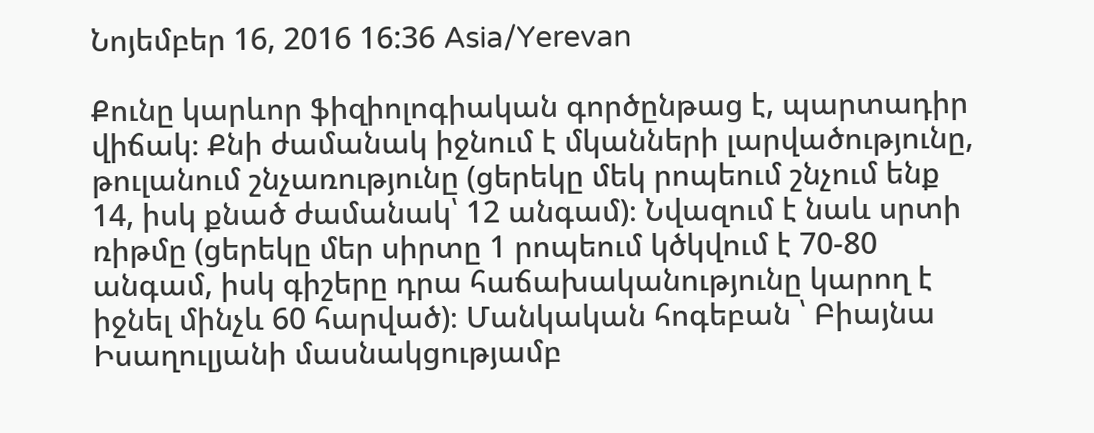Նոյեմբեր 16, 2016 16:36 Asia/Yerevan

Քունը կարևոր ֆիզիոլոգիական գործընթաց է, պարտադիր վիճակ։ Քնի ժամանակ իջնում է մկանների լարվածությունը, թուլանում շնչառությունը (ցերեկը մեկ րոպեում շնչում ենք 14, իսկ քնած ժամանակ՝ 12 անգամ)։ Նվազում է նաև սրտի ռիթմը (ցերեկը մեր սիրտը 1 րոպեում կծկվում է 70-80 անգամ, իսկ գիշերը դրա հաճախականությունը կարող է իջնել մինչև 60 հարված)։ Մանկական հոգեբան ՝ Բիայնա Իսաղուլյանի մասնակցությամբ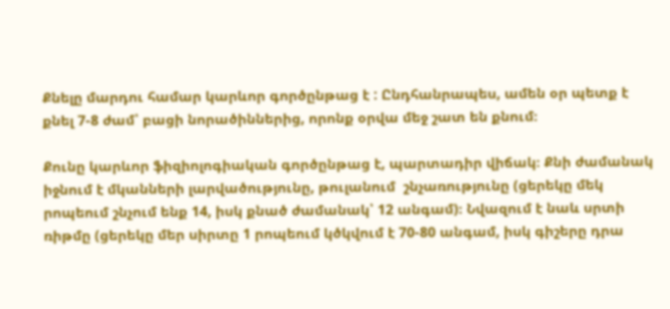Քնելը մարդու համար կարևոր գործընթաց է : Ընդհանրապես, ամեն օր պետք է քնել 7-8 ժամ՝ բացի նորածիններից, որոնք օրվա մեջ շատ են քնում։

Քունը կարևոր ֆիզիոլոգիական գործընթաց է, պարտադիր վիճակ։ Քնի ժամանակ իջնում է մկանների լարվածությունը, թուլանում  շնչառությունը (ցերեկը մեկ րոպեում շնչում ենք 14, իսկ քնած ժամանակ՝ 12 անգամ)։ Նվազում է նաև սրտի ռիթմը (ցերեկը մեր սիրտը 1 րոպեում կծկվում է 70-80 անգամ, իսկ գիշերը դրա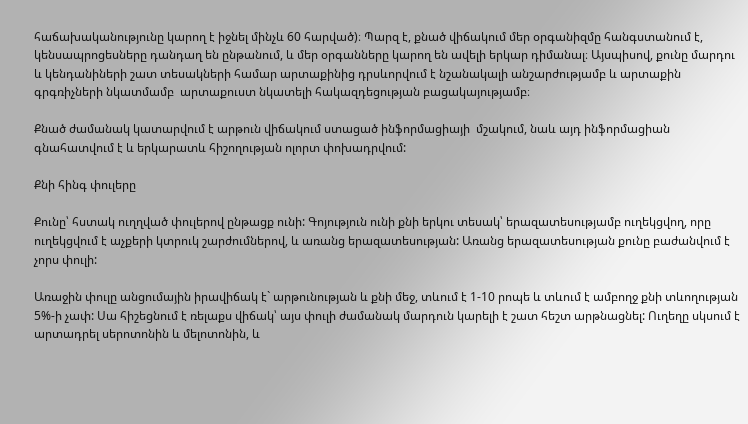հաճախականությունը կարող է իջնել մինչև 60 հարված)։ Պարզ է, քնած վիճակում մեր օրգանիզմը հանգստանում է, կենսապրոցեսները դանդաղ են ընթանում, և մեր օրգանները կարող են ավելի երկար դիմանալ։ Այսպիսով, քունը մարդու և կենդանիների շատ տեսակների համար արտաքինից դրսևորվում է նշանակալի անշարժությամբ և արտաքին գրգռիչների նկատմամբ  արտաքուստ նկատելի հակազդեցության բացակայությամբ։

Քնած ժամանակ կատարվում է արթուն վիճակում ստացած ինֆորմացիայի  մշակում, նաև այդ ինֆորմացիան գնահատվում է և երկարատև հիշողության ոլորտ փոխադրվում:

Քնի հինգ փուլերը

Քունը՝ հստակ ուղղված փուլերով ընթացք ունի: Գոյություն ունի քնի երկու տեսակ՝ երազատեսությամբ ուղեկցվող, որը ուղեկցվում է աչքերի կտրուկ շարժումներով, և առանց երազատեսության: Առանց երազատեսության քունը բաժանվում է չորս փուլի:

Առաջին փուլը անցումային իրավիճակ է` արթունության և քնի մեջ, տևում է 1-10 րոպե և տևում է ամբողջ քնի տևողության 5%-ի չափ: Սա հիշեցնում է ռելաքս վիճակ՝ այս փուլի ժամանակ մարդուն կարելի է շատ հեշտ արթնացնել: Ուղեղը սկսում է արտադրել սերոտոնին և մելոտոնին, և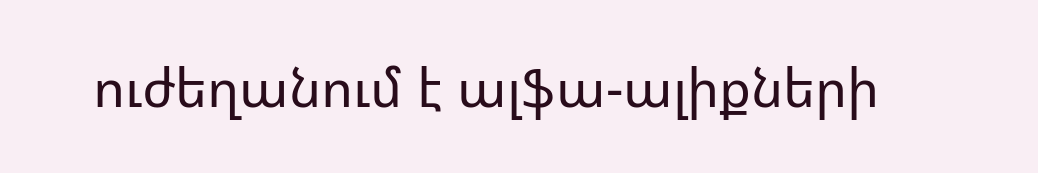ուժեղանում է ալֆա-ալիքների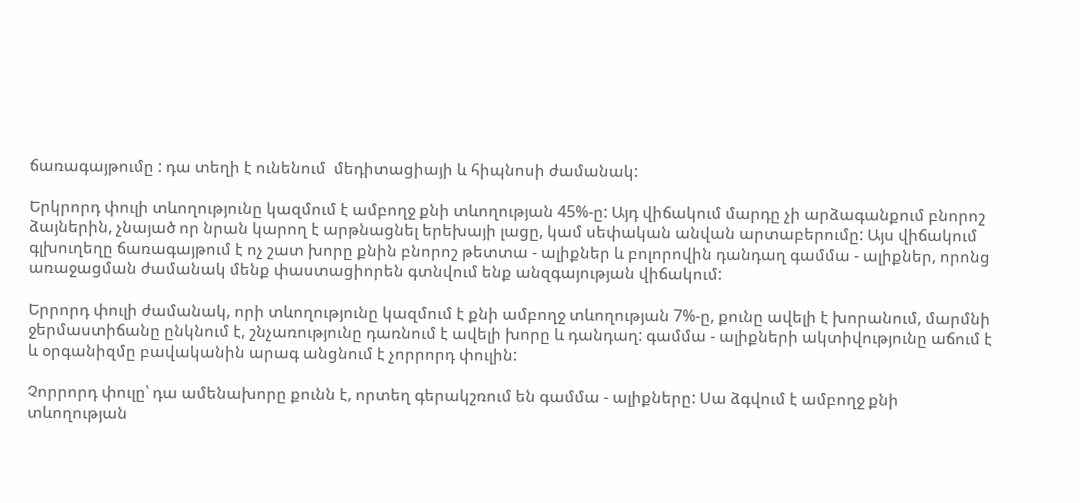ճառագայթումը : դա տեղի է ունենում  մեդիտացիայի և հիպնոսի ժամանակ:

Երկրորդ փուլի տևողությունը կազմում է ամբողջ քնի տևողության 45%-ը: Այդ վիճակում մարդը չի արձագանքում բնորոշ ձայներին, չնայած որ նրան կարող է արթնացնել երեխայի լացը, կամ սեփական անվան արտաբերումը: Այս վիճակում գլխուղեղը ճառագայթում է ոչ շատ խորը քնին բնորոշ թետտա - ալիքներ և բոլորովին դանդաղ գամմա - ալիքներ, որոնց առաջացման ժամանակ մենք փաստացիորեն գտնվում ենք անզգայության վիճակում:

Երրորդ փուլի ժամանակ, որի տևողությունը կազմում է քնի ամբողջ տևողության 7%-ը, քունը ավելի է խորանում, մարմնի ջերմաստիճանը ընկնում է, շնչառությունը դառնում է ավելի խորը և դանդաղ: գամմա - ալիքների ակտիվությունը աճում է և օրգանիզմը բավականին արագ անցնում է չորրորդ փուլին:

Չորրորդ փուլը՝ դա ամենախորը քունն է, որտեղ գերակշռում են գամմա - ալիքները: Սա ձգվում է ամբողջ քնի տևողության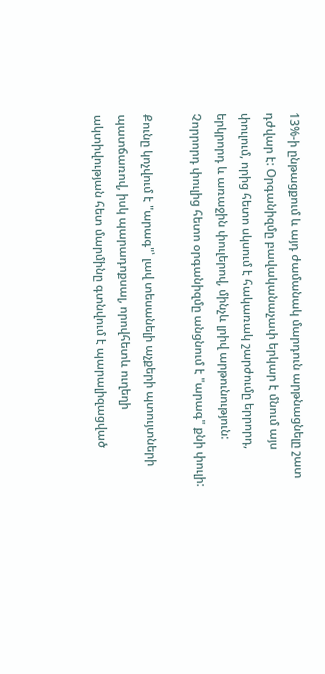13%-ի ընթացքում և այդ ժամանակ մարդուն արթնացնելը շատ դժվար է: Օրգանիզմը բավականաչափ երկար է մնում այս փուլում, որից հետո սկսում է հակառակ շարժումը երրորդ, երկրորդ և առաջին փուլերով, մինչև լրիվ արթունություն: Չորրորդ փուլից հետո օրգանիզմը անցնում է "արագ" քնի փուլի:

Քունը կոչվում է "արագ"՝ լավ տեսանելի աչքերի պտույտների պատճառով, իսկ պարադոքսալ, որովհետև ուղեղի ակտիվության հետ մարմինը գտնվում է պարալիզացված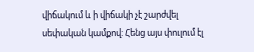վիճակում և ի վիճակի չէ շարժվել սեփական կամքով: Հենց այս փուլում էլ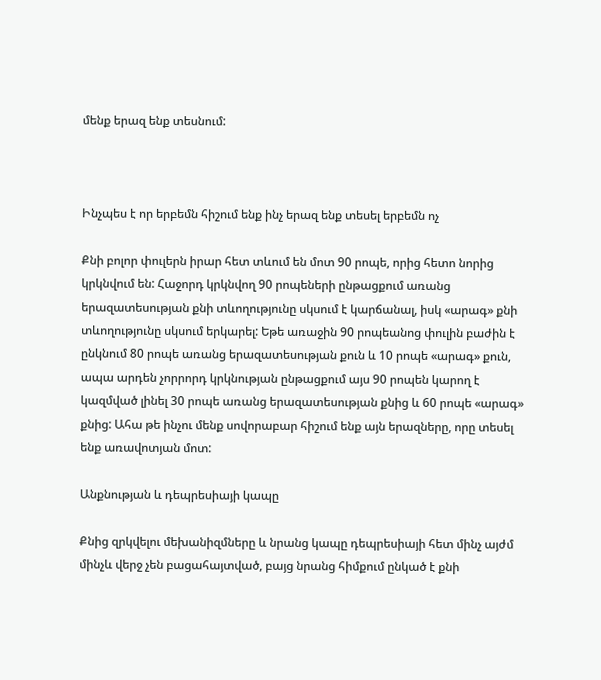մենք երազ ենք տեսնում:



Ինչպես է որ երբեմն հիշում ենք ինչ երազ ենք տեսել երբեմն ոչ

Քնի բոլոր փուլերն իրար հետ տևում են մոտ 90 րոպե, որից հետո նորից կրկնվում են: Հաջորդ կրկնվող 90 րոպեների ընթացքում առանց երազատեսության քնի տևողությունը սկսում է կարճանալ, իսկ «արագ» քնի տևողությունը սկսում երկարել: Եթե առաջին 90 րոպեանոց փուլին բաժին է ընկնում 80 րոպե առանց երազատեսության քուն և 10 րոպե «արագ» քուն, ապա արդեն չորրորդ կրկնության ընթացքում այս 90 րոպեն կարող է կազմված լինել 30 րոպե առանց երազատեսության քնից և 60 րոպե «արագ» քնից: Ահա թե ինչու մենք սովորաբար հիշում ենք այն երազները, որը տեսել ենք առավոտյան մոտ:

Անքնության և դեպրեսիայի կապը

Քնից զրկվելու մեխանիզմները և նրանց կապը դեպրեսիայի հետ մինչ այժմ մինչև վերջ չեն բացահայտված, բայց նրանց հիմքում ընկած է քնի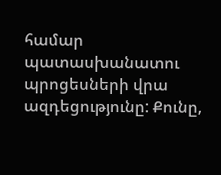համար պատասխանատու պրոցեսների վրա ազդեցությունը: Քունը,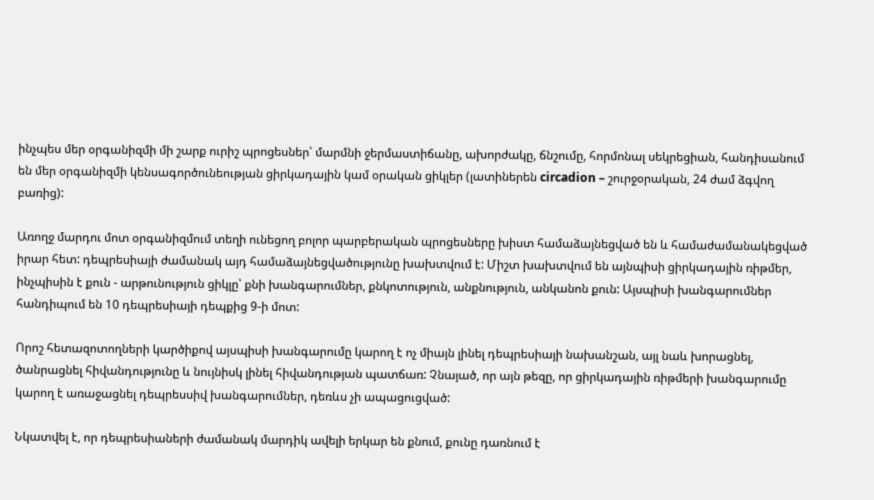ինչպես մեր օրգանիզմի մի շարք ուրիշ պրոցեսներ՝ մարմնի ջերմաստիճանը, ախորժակը, ճնշումը, հորմոնալ սեկրեցիան, հանդիսանում են մեր օրգանիզմի կենսագործունեության ցիրկադային կամ օրական ցիկլեր (լատիներեն circadion – շուրջօրական, 24 ժամ ձգվող բառից):

Առողջ մարդու մոտ օրգանիզմում տեղի ունեցող բոլոր պարբերական պրոցեսները խիստ համաձայնեցված են և համաժամանակեցված իրար հետ: դեպրեսիայի ժամանակ այդ համաձայնեցվածությունը խախտվում է: Միշտ խախտվում են այնպիսի ցիրկադային ռիթմեր, ինչպիսին է քուն - արթունություն ցիկլը՝ քնի խանգարումներ, քնկոտություն, անքնություն, անկանոն քուն: Այսպիսի խանգարումներ հանդիպում են 10 դեպրեսիայի դեպքից 9-ի մոտ:

Որոշ հետազոտողների կարծիքով այսպիսի խանգարումը կարող է ոչ միայն լինել դեպրեսիայի նախանշան, այլ նաև խորացնել, ծանրացնել հիվանդությունը և նույնիսկ լինել հիվանդության պատճառ: Չնայած, որ այն թեզը, որ ցիրկադային ռիթմերի խանգարումը կարող է առաջացնել դեպրեսսիվ խանգարումներ, դեռևս չի ապացուցված:

Նկատվել է, որ դեպրեսիաների ժամանակ մարդիկ ավելի երկար են քնում, քունը դառնում է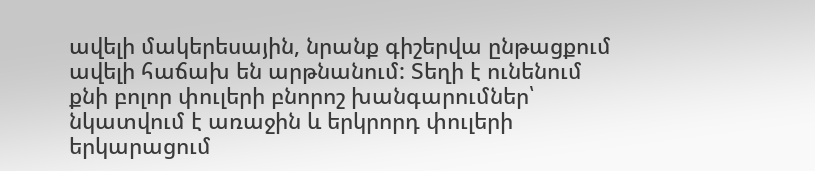ավելի մակերեսային, նրանք գիշերվա ընթացքում ավելի հաճախ են արթնանում: Տեղի է ունենում քնի բոլոր փուլերի բնորոշ խանգարումներ՝ նկատվում է առաջին և երկրորդ փուլերի երկարացում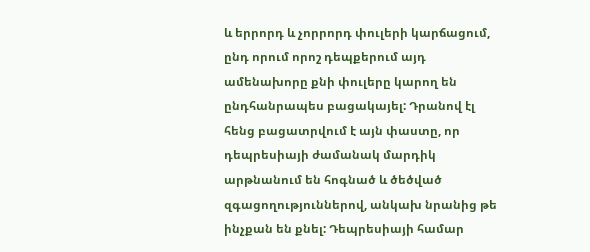և երրորդ և չորրորդ փուլերի կարճացում, ընդ որում որոշ դեպքերում այդ ամենախորը քնի փուլերը կարող են ընդհանրապես բացակայել: Դրանով էլ հենց բացատրվում է այն փաստը, որ դեպրեսիայի ժամանակ մարդիկ արթնանում են հոգնած և ծեծված զգացողություններով, անկախ նրանից թե ինչքան են քնել: Դեպրեսիայի համար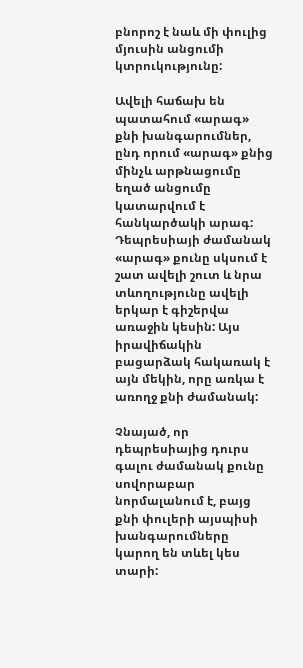բնորոշ է նաև մի փուլից մյուսին անցումի կտրուկությունը:

Ավելի հաճախ են պատահում «արագ» քնի խանգարումներ, ընդ որում «արագ» քնից մինչև արթնացումը եղած անցումը կատարվում է հանկարծակի արագ: Դեպրեսիայի ժամանակ «արագ» քունը սկսում է շատ ավելի շուտ և նրա տևողությունը ավելի երկար է գիշերվա առաջին կեսին: Այս իրավիճակին բացարձակ հակառակ է այն մեկին, որը առկա է առողջ քնի ժամանակ:

Չնայած, որ դեպրեսիայից դուրս գալու ժամանակ քունը սովորաբար նորմալանում է, բայց քնի փուլերի այսպիսի խանգարումները կարող են տևել կես տարի: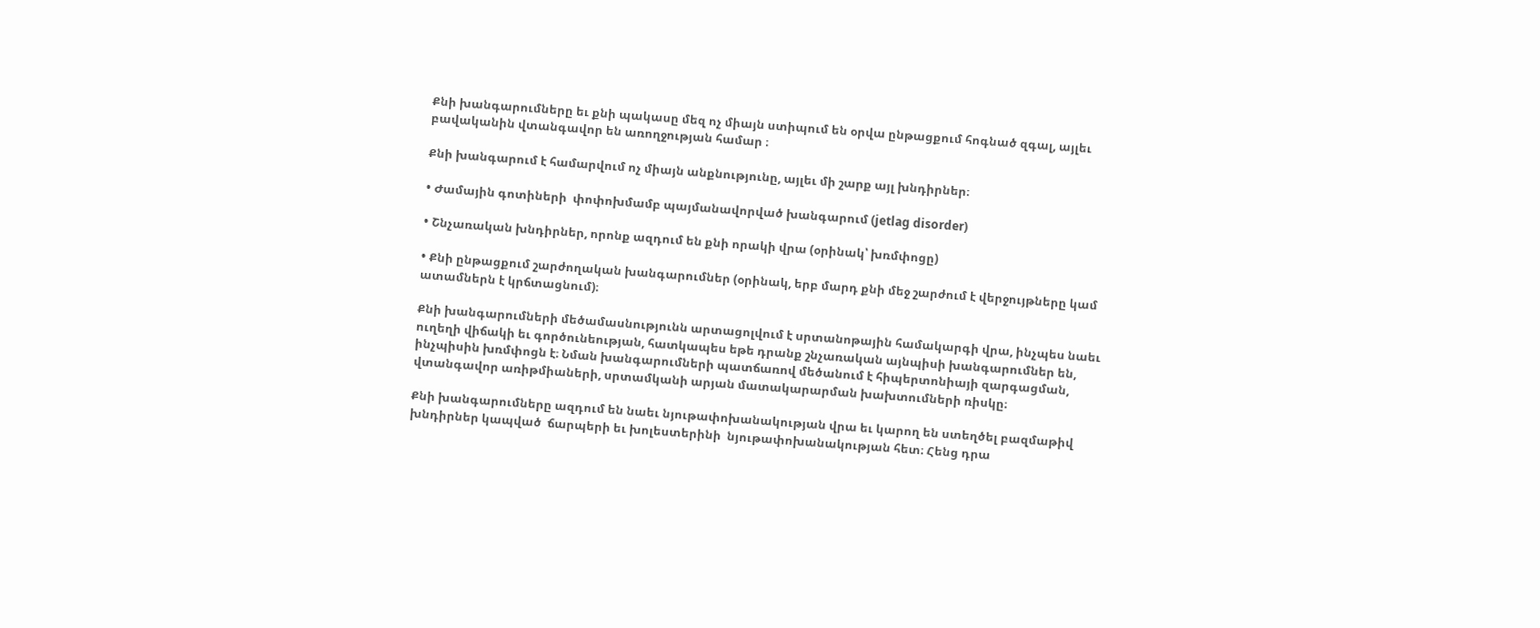Քնի խանգարումները եւ քնի պակասը մեզ ոչ միայն ստիպում են օրվա ընթացքում հոգնած զգալ, այլեւ բավականին վտանգավոր են առողջության համար ։

Քնի խանգարում է համարվում ոչ միայն անքնությունը, այլեւ մի շարք այլ խնդիրներ։

• Ժամային գոտիների  փոփոխմամբ պայմանավորված խանգարում (jetlag disorder)

• Շնչառական խնդիրներ, որոնք ազդում են քնի որակի վրա (օրինակ՝ խռմփոցը)

• Քնի ընթացքում շարժողական խանգարումներ (օրինակ, երբ մարդ քնի մեջ շարժում է վերջույթները կամ ատամներն է կրճտացնում)։

Քնի խանգարումների մեծամասնությունն արտացոլվում է սրտանոթային համակարգի վրա, ինչպես նաեւ ուղեղի վիճակի եւ գործունեության, հատկապես եթե դրանք շնչառական այնպիսի խանգարումներ են, ինչպիսին խռմփոցն է։ Նման խանգարումների պատճառով մեծանում է հիպերտոնիայի զարգացման, վտանգավոր առիթմիաների, սրտամկանի արյան մատակարարման խախտումների ռիսկը։

Քնի խանգարումները ազդում են նաեւ նյութափոխանակության վրա եւ կարող են ստեղծել բազմաթիվ խնդիրներ կապված  ճարպերի եւ խոլեստերինի  նյութափոխանակության հետ։ Հենց դրա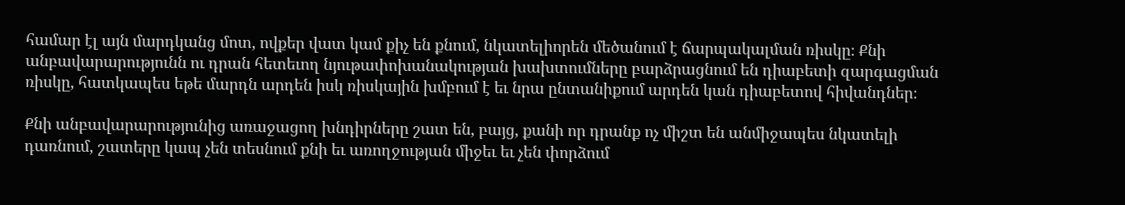համար էլ այն մարդկանց մոտ, ովքեր վատ կամ քիչ են քնում, նկատելիորեն մեծանում է ճարպակալման ռիսկը։ Քնի անբավարարությունն ու դրան հետեւող նյութափոխանակության խախտումները բարձրացնում են դիաբետի զարգացման ռիսկը, հատկապես եթե մարդն արդեն իսկ ռիսկային խմբում է եւ նրա ընտանիքում արդեն կան դիաբետով հիվանդներ։

Քնի անբավարարությունից առաջացող խնդիրները շատ են, բայց, քանի որ դրանք ոչ միշտ են անմիջապես նկատելի դառնում, շատերը կապ չեն տեսնում քնի եւ առողջության միջեւ եւ չեն փորձում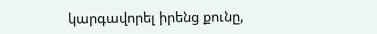կարգավորել իրենց քունը,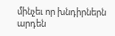մինչեւ որ խնդիրներն արդեն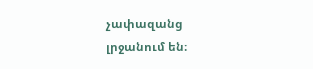չափազանց լրջանում են։